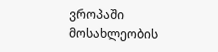ვროპაში მოსახლეობის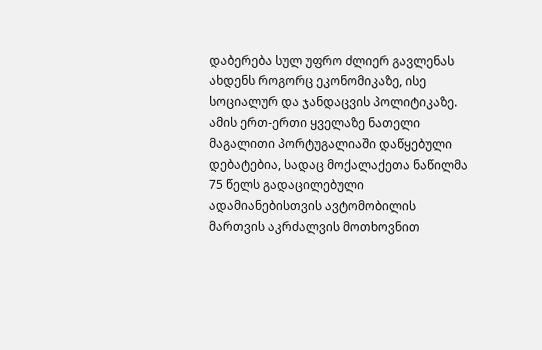დაბერება სულ უფრო ძლიერ გავლენას ახდენს როგორც ეკონომიკაზე, ისე სოციალურ და ჯანდაცვის პოლიტიკაზე. ამის ერთ-ერთი ყველაზე ნათელი მაგალითი პორტუგალიაში დაწყებული დებატებია, სადაც მოქალაქეთა ნაწილმა 75 წელს გადაცილებული ადამიანებისთვის ავტომობილის მართვის აკრძალვის მოთხოვნით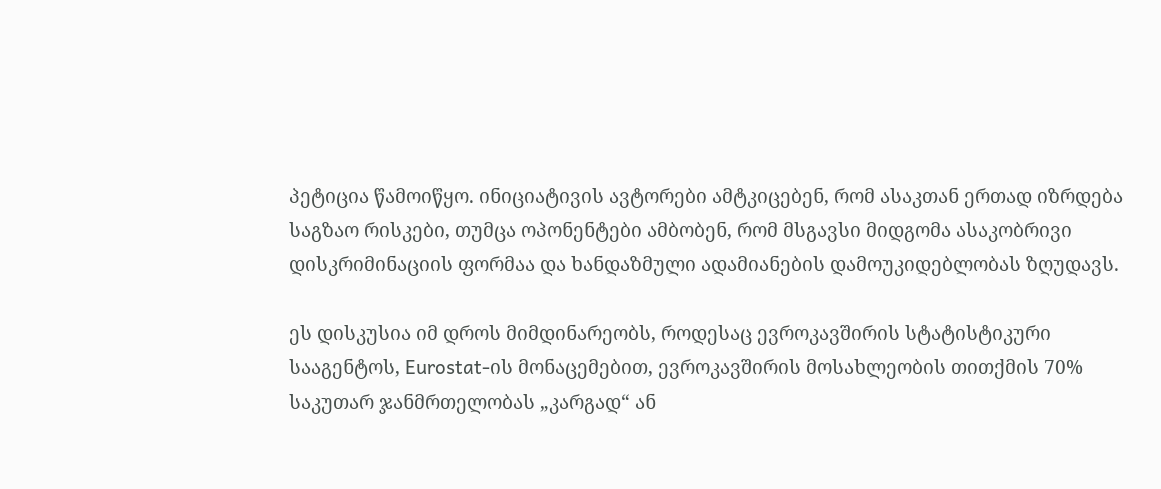პეტიცია წამოიწყო. ინიციატივის ავტორები ამტკიცებენ, რომ ასაკთან ერთად იზრდება საგზაო რისკები, თუმცა ოპონენტები ამბობენ, რომ მსგავსი მიდგომა ასაკობრივი დისკრიმინაციის ფორმაა და ხანდაზმული ადამიანების დამოუკიდებლობას ზღუდავს.

ეს დისკუსია იმ დროს მიმდინარეობს, როდესაც ევროკავშირის სტატისტიკური სააგენტოს, Eurostat-ის მონაცემებით, ევროკავშირის მოსახლეობის თითქმის 70% საკუთარ ჯანმრთელობას „კარგად“ ან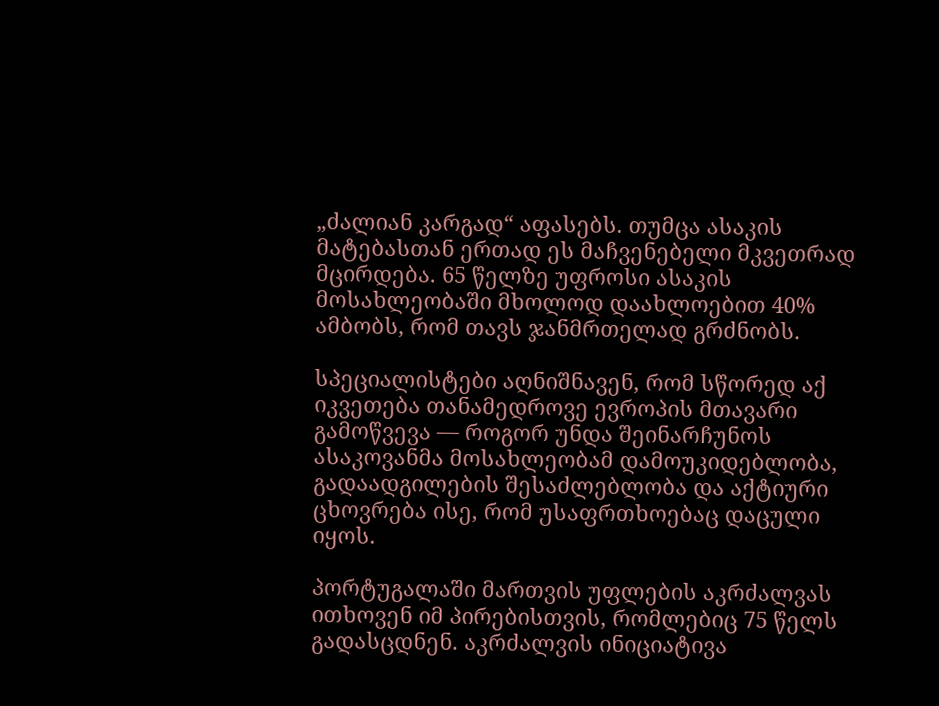„ძალიან კარგად“ აფასებს. თუმცა ასაკის მატებასთან ერთად ეს მაჩვენებელი მკვეთრად მცირდება. 65 წელზე უფროსი ასაკის მოსახლეობაში მხოლოდ დაახლოებით 40% ამბობს, რომ თავს ჯანმრთელად გრძნობს.

სპეციალისტები აღნიშნავენ, რომ სწორედ აქ იკვეთება თანამედროვე ევროპის მთავარი გამოწვევა — როგორ უნდა შეინარჩუნოს ასაკოვანმა მოსახლეობამ დამოუკიდებლობა, გადაადგილების შესაძლებლობა და აქტიური ცხოვრება ისე, რომ უსაფრთხოებაც დაცული იყოს.

პორტუგალაში მართვის უფლების აკრძალვას ითხოვენ იმ პირებისთვის, რომლებიც 75 წელს გადასცდნენ. აკრძალვის ინიციატივა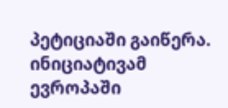პეტიციაში გაიწერა. ინიციატივამ ევროპაში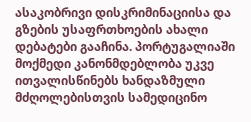ასაკობრივი დისკრიმინაციისა და გზების უსაფრთხოების ახალი დებატები გააჩინა. პორტუგალიაში მოქმედი კანონმდებლობა უკვე ითვალისწინებს ხანდაზმული მძღოლებისთვის სამედიცინო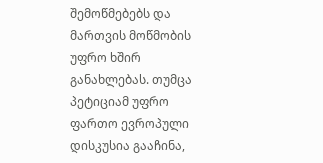შემოწმებებს და მართვის მოწმობის უფრო ხშირ განახლებას. თუმცა პეტიციამ უფრო ფართო ევროპული დისკუსია გააჩინა,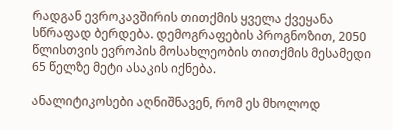რადგან ევროკავშირის თითქმის ყველა ქვეყანა სწრაფად ბერდება. დემოგრაფების პროგნოზით, 2050 წლისთვის ევროპის მოსახლეობის თითქმის მესამედი 65 წელზე მეტი ასაკის იქნება.

ანალიტიკოსები აღნიშნავენ, რომ ეს მხოლოდ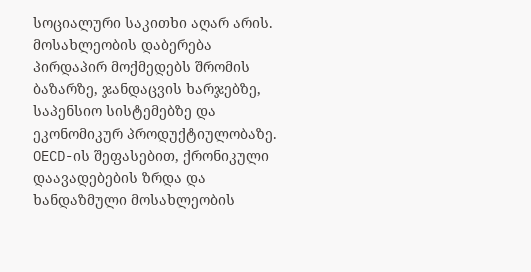სოციალური საკითხი აღარ არის. მოსახლეობის დაბერება პირდაპირ მოქმედებს შრომის ბაზარზე, ჯანდაცვის ხარჯებზე, საპენსიო სისტემებზე და ეკონომიკურ პროდუქტიულობაზე. OECD-ის შეფასებით, ქრონიკული დაავადებების ზრდა და ხანდაზმული მოსახლეობის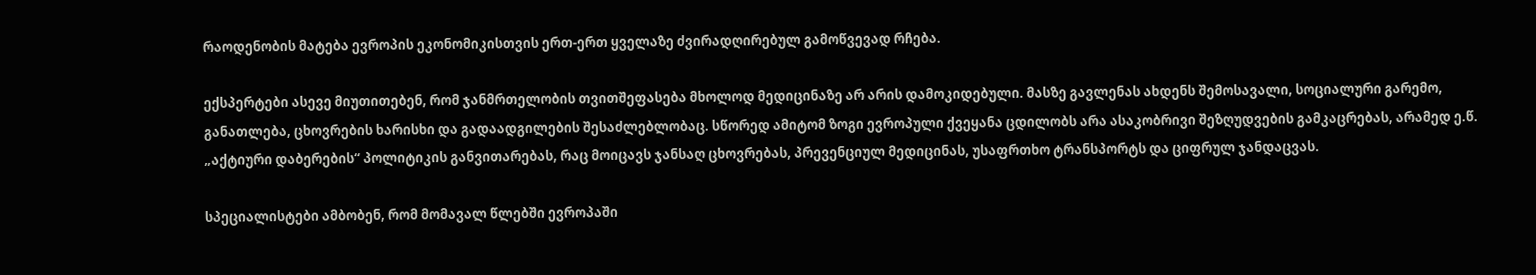რაოდენობის მატება ევროპის ეკონომიკისთვის ერთ-ერთ ყველაზე ძვირადღირებულ გამოწვევად რჩება.

ექსპერტები ასევე მიუთითებენ, რომ ჯანმრთელობის თვითშეფასება მხოლოდ მედიცინაზე არ არის დამოკიდებული. მასზე გავლენას ახდენს შემოსავალი, სოციალური გარემო, განათლება, ცხოვრების ხარისხი და გადაადგილების შესაძლებლობაც. სწორედ ამიტომ ზოგი ევროპული ქვეყანა ცდილობს არა ასაკობრივი შეზღუდვების გამკაცრებას, არამედ ე.წ. „აქტიური დაბერების“ პოლიტიკის განვითარებას, რაც მოიცავს ჯანსაღ ცხოვრებას, პრევენციულ მედიცინას, უსაფრთხო ტრანსპორტს და ციფრულ ჯანდაცვას.

სპეციალისტები ამბობენ, რომ მომავალ წლებში ევროპაში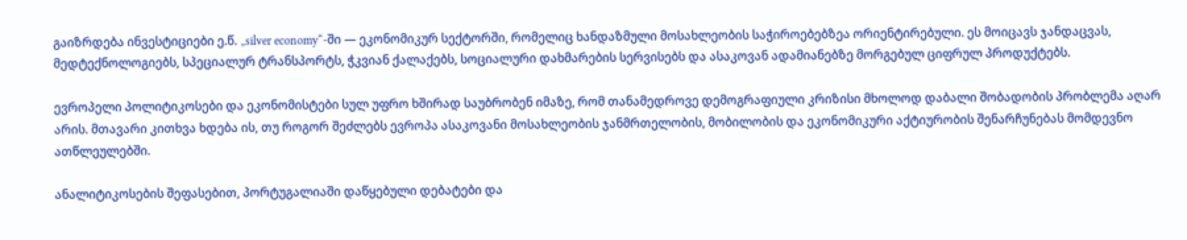გაიზრდება ინვესტიციები ე.წ. „silver economy“-ში — ეკონომიკურ სექტორში, რომელიც ხანდაზმული მოსახლეობის საჭიროებებზეა ორიენტირებული. ეს მოიცავს ჯანდაცვას, მედტექნოლოგიებს, სპეციალურ ტრანსპორტს, ჭკვიან ქალაქებს, სოციალური დახმარების სერვისებს და ასაკოვან ადამიანებზე მორგებულ ციფრულ პროდუქტებს.

ევროპელი პოლიტიკოსები და ეკონომისტები სულ უფრო ხშირად საუბრობენ იმაზე, რომ თანამედროვე დემოგრაფიული კრიზისი მხოლოდ დაბალი შობადობის პრობლემა აღარ არის. მთავარი კითხვა ხდება ის, თუ როგორ შეძლებს ევროპა ასაკოვანი მოსახლეობის ჯანმრთელობის, მობილობის და ეკონომიკური აქტიურობის შენარჩუნებას მომდევნო ათწლეულებში.

ანალიტიკოსების შეფასებით, პორტუგალიაში დაწყებული დებატები და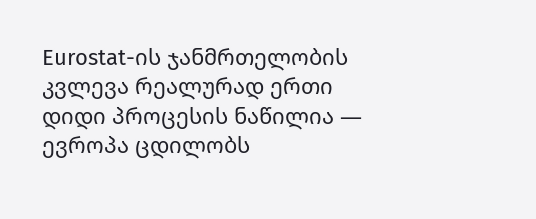Eurostat-ის ჯანმრთელობის კვლევა რეალურად ერთი დიდი პროცესის ნაწილია — ევროპა ცდილობს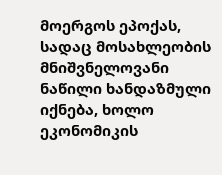მოერგოს ეპოქას, სადაც მოსახლეობის მნიშვნელოვანი ნაწილი ხანდაზმული იქნება, ხოლო ეკონომიკის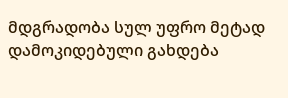მდგრადობა სულ უფრო მეტად დამოკიდებული გახდება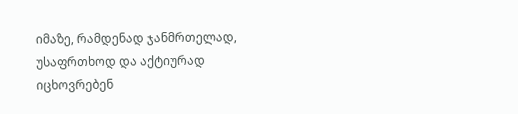იმაზე, რამდენად ჯანმრთელად, უსაფრთხოდ და აქტიურად იცხოვრებენ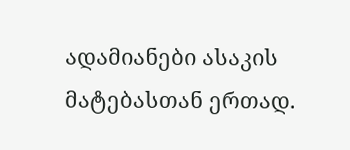ადამიანები ასაკის მატებასთან ერთად.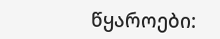წყაროები: